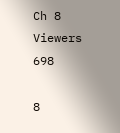Ch 8
Viewers 698

8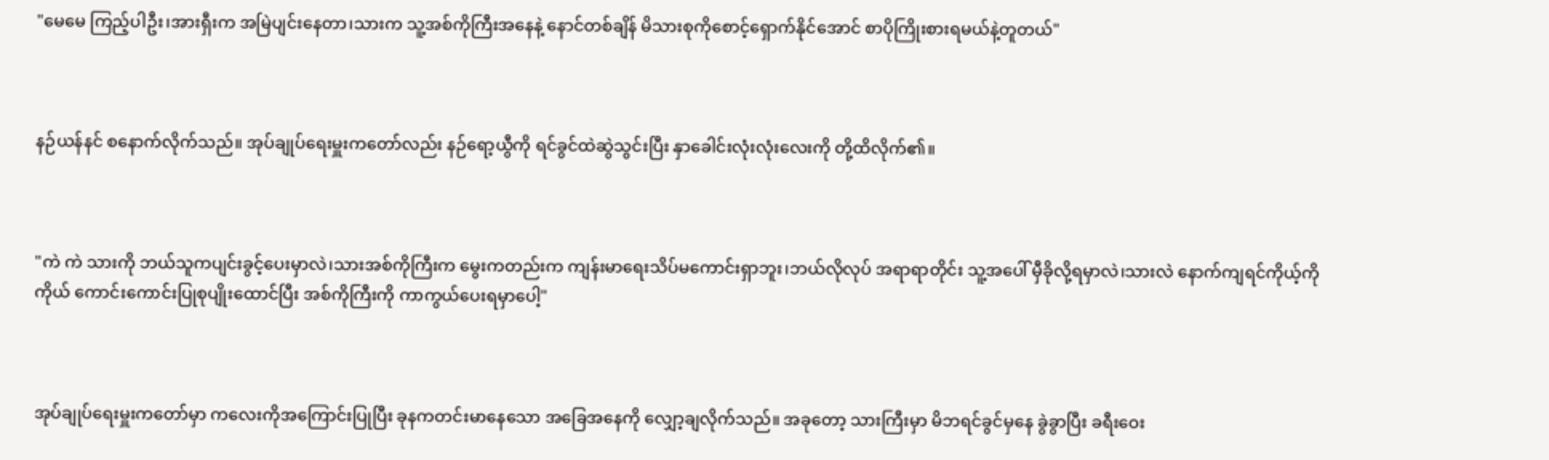"မေမေ ကြည့်ပါဦး၊အားရှီးက အမြဲပျင်းနေတာ၊သားက သူ့အစ်ကိုကြီးအနေနဲ့ နောင်တစ်ချိန် မိသားစုကိုစောင့်ရှောက်နိုင်အောင် စာပိုကြိုးစားရမယ်နဲ့တူတယ်"



နဉ်ယန်နင် စနောက်လိုက်သည်။ အုပ်ချုပ်ရေးမှူးကတော်လည်း နဉ်ရော့ယွီကို ရင်ခွင်ထဲဆွဲသွင်းပြီး နှာခေါင်းလုံးလုံးလေးကို တို့ထိလိုက်၏။



"ကဲ ကဲ သားကို ဘယ်သူကပျင်းခွင့်ပေးမှာလဲ၊သားအစ်ကိုကြီးက မွေးကတည်းက ကျန်းမာရေးသိပ်မကောင်းရှာဘူး၊ဘယ်လိုလုပ် အရာရာတိုင်း သူ့အပေါ် မှီခိုလို့ရမှာလဲ၊သားလဲ နောက်ကျရင်ကိုယ့်ကိုကိုယ် ကောင်းကောင်းပြုစုပျိုးထောင်ပြီး အစ်ကိုကြီးကို ကာကွယ်ပေးရမှာပေါ့"



အုပ်ချုပ်ရေးမှူးကတော်မှာ ကလေးကိုအကြောင်းပြုပြီး ခုနကတင်းမာနေသော အခြေအနေကို လျှော့ချလိုက်သည်။ အခုတော့ သားကြီးမှာ မိဘရင်ခွင်မှနေ ခွဲခွာပြီး ခရီးဝေး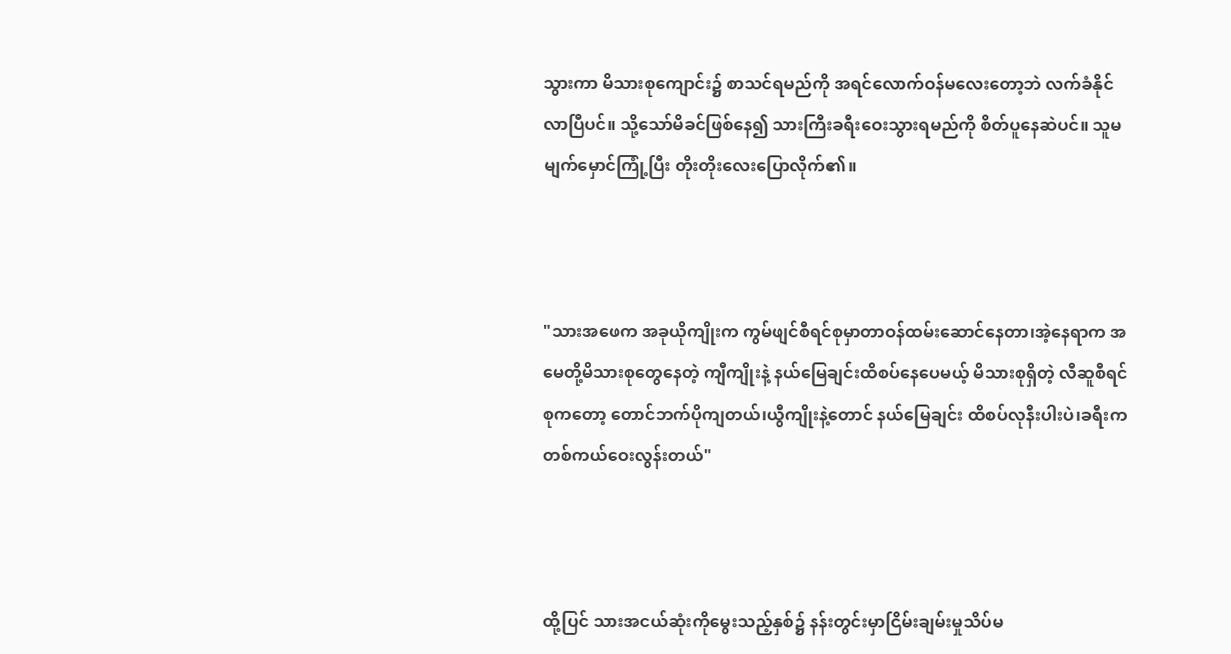သွားကာ မိသားစုကျောင်း၌ စာသင်ရမည်ကို အရင်လောက်ဝန်မလေးတော့ဘဲ လက်ခံနိုင်လာပြီပင်။ သို့သော်မိခင်ဖြစ်နေ၍ သားကြီးခရီးဝေးသွားရမည်ကို စိတ်ပူနေဆဲပင်။ သူမမျက်မှောင်ကြုံ့ပြီး တိုးတိုးလေးပြောလိုက်၏။



"သားအဖေက အခုယိုကျိုးက ကွမ်ဖျင်စီရင်စုမှာတာဝန်ထမ်းဆောင်နေတာ၊အဲ့နေရာက အမေတို့မိသားစုတွေနေတဲ့ ကျီကျိုးနဲ့ နယ်မြေချင်းထိစပ်နေပေမယ့် မိသားစုရှိတဲ့ လီဆူစီရင်စုကတော့ တောင်ဘက်ပိုကျတယ်၊ယွီကျိုးနဲ့တောင် နယ်မြေချင်း ထိစပ်လုနီးပါးပဲ၊ခရီးက တစ်ကယ်ဝေးလွန်းတယ်"



ထို့ပြင် သားအငယ်ဆုံးကိုမွေးသည့်နှစ်၌ နန်းတွင်းမှာငြိမ်းချမ်းမှုသိပ်မ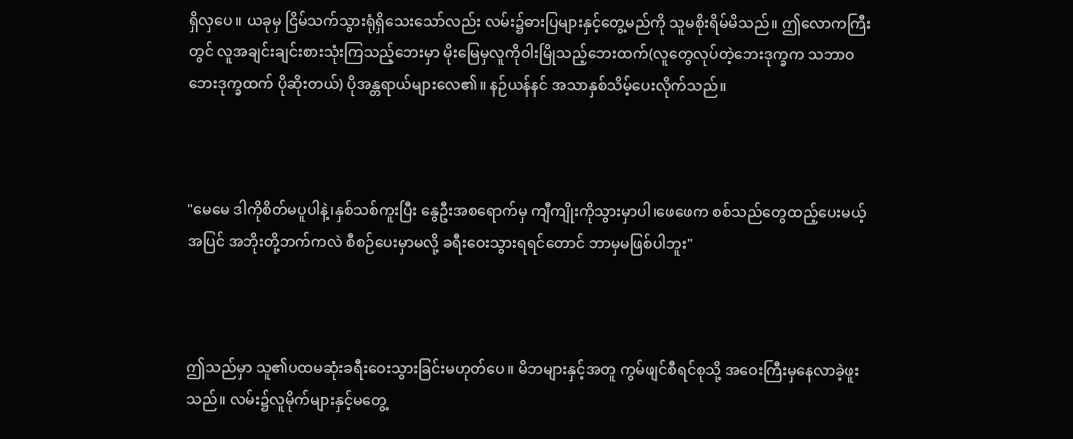ရှိလှပေ။ ယခုမှ ငြိမ်သက်သွားရုံရှိသေးသော်လည်း လမ်း၌ဓားပြများနှင့်တွေ့မည်ကို သူမစိုးရိမ်မိသည်။ ဤလောကကြီးတွင် လူအချင်းချင်းစားသုံးကြသည့်ဘေးမှာ မိုးမြေမှလူကိုဝါးမြိုသည့်ဘေးထက်(လူတွေလုပ်တဲ့ဘေးဒုက္ခက သဘာဝဘေးဒုက္ခထက် ပိုဆိုးတယ်) ပိုအန္တရာယ်များလေ၏။ နဉ်ယန်နင် အသာနှစ်သိမ့်ပေးလိုက်သည်။



"မေမေ ဒါကိုစိတ်မပူပါနဲ့၊နှစ်သစ်ကူးပြီး နွေဦးအစရောက်မှ ကျီကျိုးကိုသွားမှာပါ၊ဖေဖေက စစ်သည်တွေထည့်ပေးမယ့်အပြင် အဘိုးတို့ဘက်ကလဲ စီစဉ်ပေးမှာမလို့ ခရီးဝေးသွားရရင်တောင် ဘာမှမဖြစ်ပါဘူး"



ဤသည်မှာ သူ၏ပထမဆုံးခရီးဝေးသွားခြင်းမဟုတ်ပေ။ မိဘများနှင့်အတူ ကွမ်ဖျင်စီရင်စုသို့ အဝေးကြီးမှနေလာခဲ့ဖူးသည်။ လမ်း၌လူမိုက်များနှင့်မတွေ့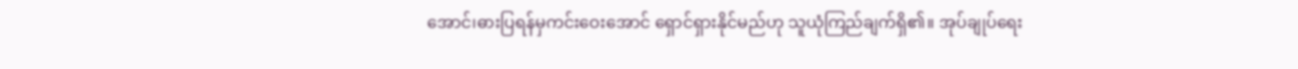အောင်၊ဓားပြရန်မှကင်းဝေးအောင် ရှောင်ရှားနိုင်မည်ဟု သူယုံကြည်ချက်ရှိ၏။ အုပ်ချုပ်ရေး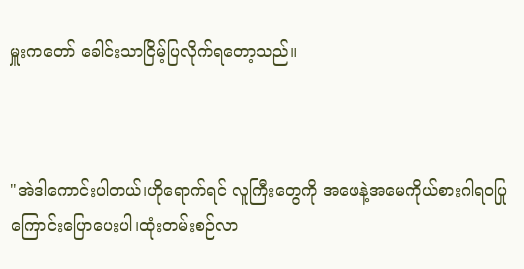မှူးကတော် ခေါင်းသာငြိမ့်ပြလိုက်ရတော့သည်။



"အဲဒါကောင်းပါတယ်၊ဟိုရောက်ရင် လူကြီးတွေကို အဖေနဲ့အမေကိုယ်စားဂါရဝပြုကြောင်းပြောပေးပါ၊ထုံးတမ်းစဉ်လာ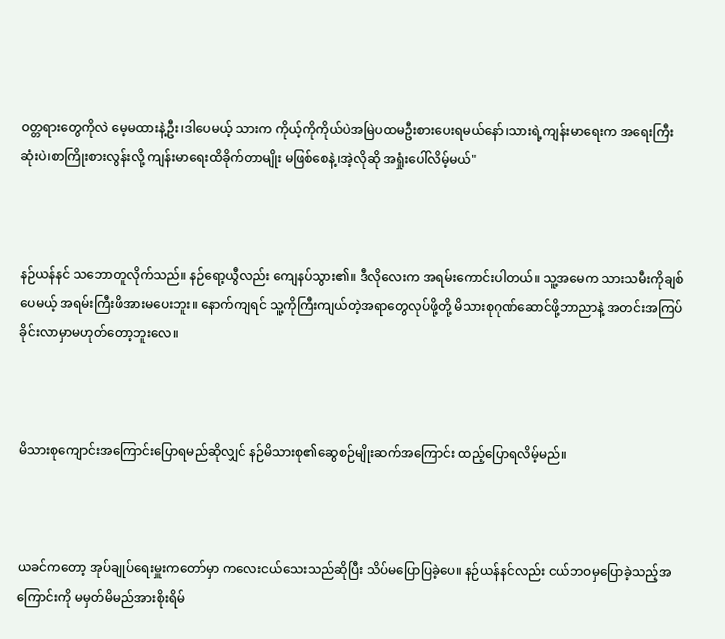ဝတ္တရားတွေကိုလဲ မေ့မထားနဲ့ဦး၊ဒါပေမယ့် သားက ကိုယ့်ကိုကိုယ်ပဲအမြဲပထမဦးစားပေးရမယ်နော်၊သားရဲ့ကျန်းမာရေးက အရေးကြီးဆုံးပဲ၊စာကြိုးစားလွန်းလို့ ကျန်းမာရေးထိခိုက်တာမျိုး မဖြစ်စေနဲ့၊အဲ့လိုဆို အရှုံးပေါ်လိမ့်မယ်"



နဉ်ယန်နင် သဘောတူလိုက်သည်။ နဉ်ရော့ယွီလည်း ကျေနပ်သွား၏။ ဒီလိုလေးက အရမ်းကောင်းပါတယ်။ သူ့အမေက သားသမီးကိုချစ်ပေမယ့် အရမ်းကြီးဖိအားမပေးဘူး။ နောက်ကျရင် သူ့ကိုကြီးကျယ်တဲ့အရာတွေလုပ်ဖို့တို့ မိသားစုဂုဏ်ဆောင်ဖို့ဘာညာနဲ့ အတင်းအကြပ်ခိုင်းလာမှာမဟုတ်တော့ဘူးလေ။



မိသားစုကျောင်းအကြောင်းပြောရမည်ဆိုလျှင် နဉ်မိသားစု၏ဆွေစဉ်မျိုးဆက်အကြောင်း ထည့်ပြောရလိမ့်မည်။



ယခင်ကတော့ အုပ်ချုပ်ရေးမှူးကတော်မှာ ကလေးငယ်သေးသည်ဆိုပြီး သိပ်မပြောပြခဲ့ပေ။ နဉ်ယန်နင်လည်း ငယ်ဘဝမှပြောခဲ့သည့်အကြောင်းကို မမှတ်မိမည်အားစိုးရိမ်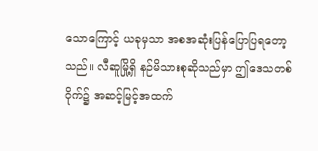သောကြောင့် ယခုမှသာ အစအဆုံးပြန်ပြောပြရတော့သည်။ လီဆူမြို့ရှိ နဉ်မိသားစုဆိုသည်မှာ ဤဒေသတစ်ဝိုက်၌ အဆင့်မြင့်အထက်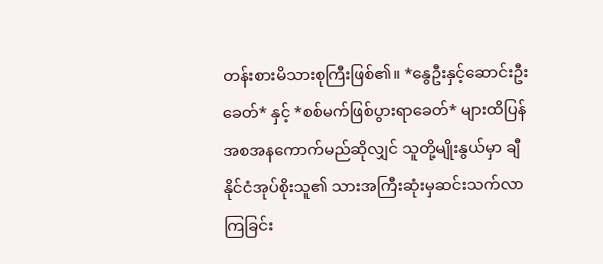တန်းစားမိသားစုကြီးဖြစ်၏။ *နွေဦးနှင့်ဆောင်းဦးခေတ်* နှင့် *စစ်မက်ဖြစ်ပွားရာခေတ်* များထိပြန်အစအနကောက်မည်ဆိုလျှင် သူတို့မျိုးနွယ်မှာ ချီနိုင်ငံအုပ်စိုးသူ၏ သားအကြီးဆုံးမှဆင်းသက်လာကြခြင်း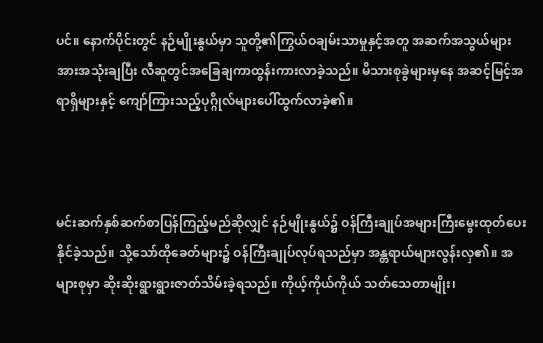ပင်။ နောက်ပိုင်းတွင် နဉ်မျိုးနွယ်မှာ သူတို့၏ကြွယ်ဝချမ်းသာမှုနှင့်အတူ အဆက်အသွယ်များအားအသုံးချပြီး လီဆူတွင်အခြေချကာထွန်းကားလာခဲ့သည်။ မိသားစုခွဲများမှနေ အဆင့်မြင့်အရာရှိများနှင့် ကျော်ကြားသည့်ပုဂ္ဂိုလ်များပေါ်ထွက်လာခဲ့၏။



မင်းဆက်နှစ်ဆက်စာပြန်ကြည့်မည်ဆိုလျှင် နဉ်မျိုးနွယ်၌ ဝန်ကြီးချုပ်အများကြီးမွေးထုတ်ပေးနိုင်ခဲ့သည်။ သို့သော်ထိုခေတ်များ၌ ဝန်ကြီးချုပ်လုပ်ရသည်မှာ အန္တရာယ်များလွန်းလှ၏။ အများစုမှာ ဆိုးဆိုးရွားရွားဇာတ်သိမ်းခဲ့ရသည်။ ကိုယ့်ကိုယ်ကိုယ် သတ်သေတာမျိုး၊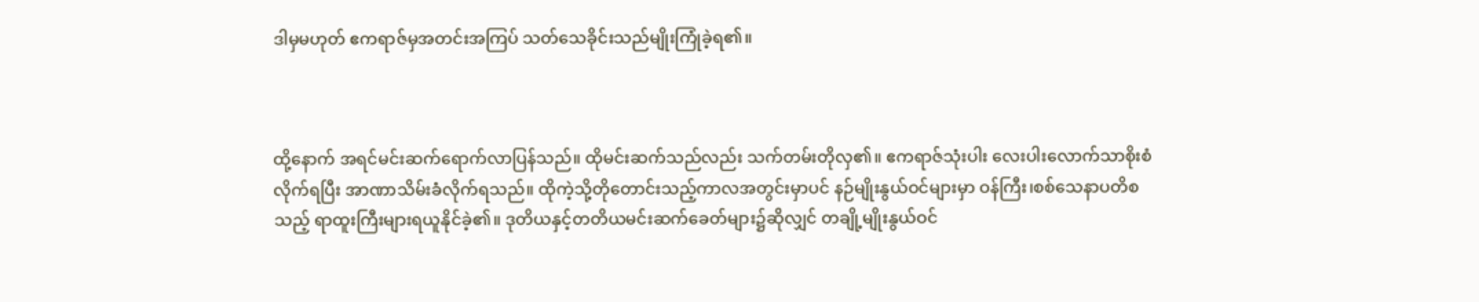ဒါမှမဟုတ် ဧကရာဇ်မှအတင်းအကြပ် သတ်သေခိုင်းသည်မျိုးကြုံခဲ့ရ၏။



ထို့နောက် အရင်မင်းဆက်ရောက်လာပြန်သည်။ ထိုမင်းဆက်သည်လည်း သက်တမ်းတိုလှ၏။ ဧကရာဇ်သုံးပါး လေးပါးလောက်သာစိုးစံလိုက်ရပြီး အာဏာသိမ်းခံလိုက်ရသည်။ ထိုကဲ့သို့တိုတောင်းသည့်ကာလအတွင်းမှာပင် နဉ်မျိုးနွယ်ဝင်များမှာ ဝန်ကြီး၊စစ်သေနာပတိစသည့် ရာထူးကြီးများရယူနိုင်ခဲ့၏။ ဒုတိယနှင့်တတိယမင်းဆက်ခေတ်များ၌ဆိုလျှင် တချို့မျိုးနွယ်ဝင်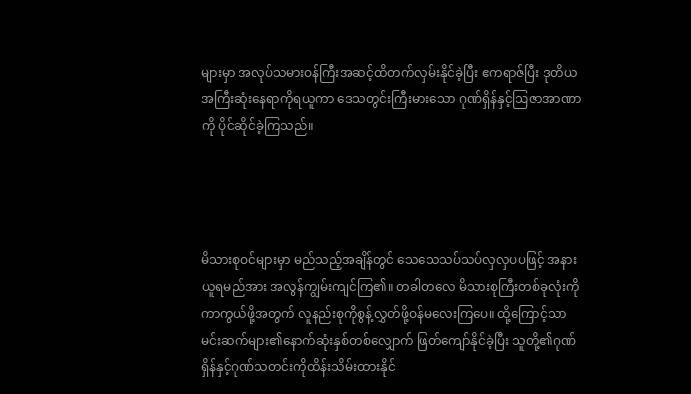များမှာ အလုပ်သမားဝန်ကြီးအဆင့်ထိတက်လှမ်းနိုင်ခဲ့ပြီး ဧကရာဇ်ပြီး ဒုတိယအကြီးဆုံးနေရာကိုရယူကာ ဒေသတွင်းကြီးမားသော ဂုဏ်ရှိန်နှင့်ဩဇာအာဏာကို ပိုင်ဆိုင်ခဲ့ကြသည်။




မိသားစုဝင်များမှာ မည်သည့်အချိန်တွင် သေသေသပ်သပ်လှလှပပဖြင့် အနားယူရမည်အား အလွန်ကျွမ်းကျင်ကြ၏။ တခါတလေ မိသားစုကြီးတစ်ခုလုံးကို ကာကွယ်ဖို့အတွက် လူနည်းစုကိုစွန့်လွှတ်ဖို့ဝန်မလေးကြပေ။ ထို့ကြောင့်သာ မင်းဆက်များ၏နောက်ဆုံးနှစ်တစ်လျှောက် ဖြတ်ကျော်နိုင်ခဲ့ပြီး သူတို့၏ဂုဏ်ရှိန်နှင့်ဂုဏ်သတင်းကိုထိန်းသိမ်းထားနိုင်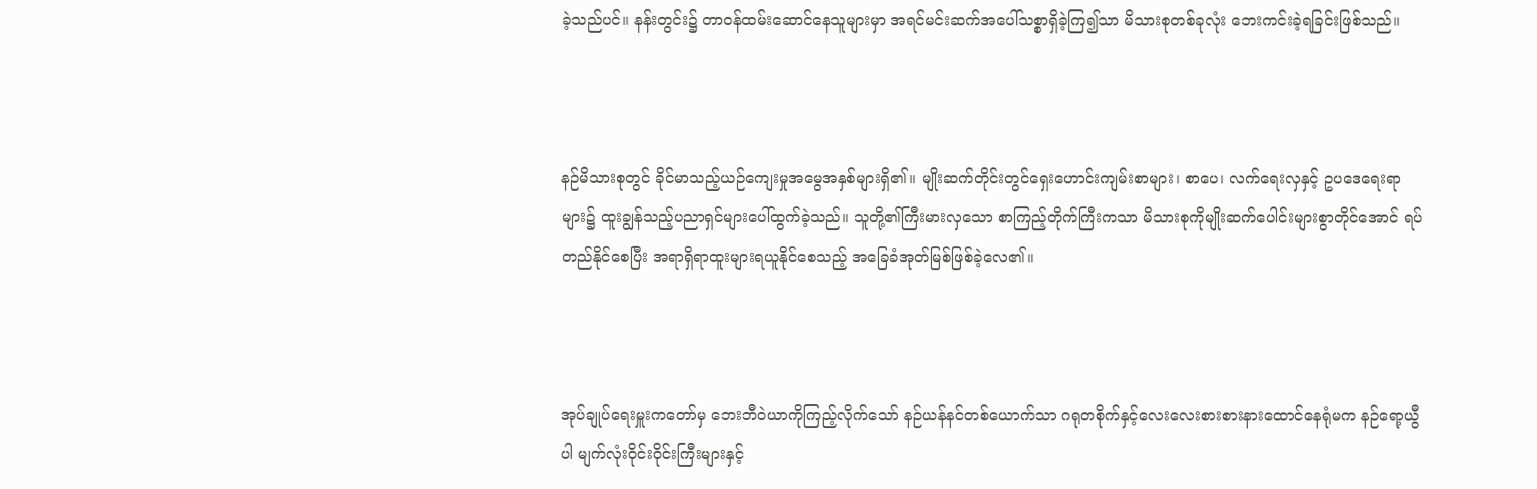ခဲ့သည်ပင်။ နန်းတွင်း၌ တာဝန်ထမ်းဆောင်နေသူများမှာ အရင်မင်းဆက်အပေါ်သစ္စာရှိခဲ့ကြ၍သာ မိသားစုတစ်ခုလုံး ဘေးကင်းခဲ့ရခြင်းဖြစ်သည်။



နဉ်မိသားစုတွင် ခိုင်မာသည့်ယဉ်ကျေးမှုအမွေအနှစ်များရှိ၏။ မျိုးဆက်တိုင်းတွင်ရှေးဟောင်းကျမ်းစာများ၊ စာပေ၊ လက်ရေးလှနှင့် ဥပဒေရေးရာများ၌ ထူးချွန်သည့်ပညာရှင်များပေါ်ထွက်ခဲ့သည်။ သူတို့၏ကြီးမားလှသော စာကြည့်တိုက်ကြီးကသာ မိသားစုကိုမျိုးဆက်ပေါင်းများစွာတိုင်အောင် ရပ်တည်နိုင်စေပြီး အရာရှိရာထူးများရယူနိုင်စေသည့် အခြေခံအုတ်မြစ်ဖြစ်ခဲ့လေ၏။



အုပ်ချုပ်ရေးမှူးကတော်မှ ဘေးဘီဝဲယာကိုကြည့်လိုက်သော် နဉ်ယန်နင်တစ်ယောက်သာ ဂရုတစိုက်နှင့်လေးလေးစားစားနားထောင်နေရုံမက နဉ်ရော့ယွီပါ မျက်လုံးဝိုင်းဝိုင်းကြီးများနှင့်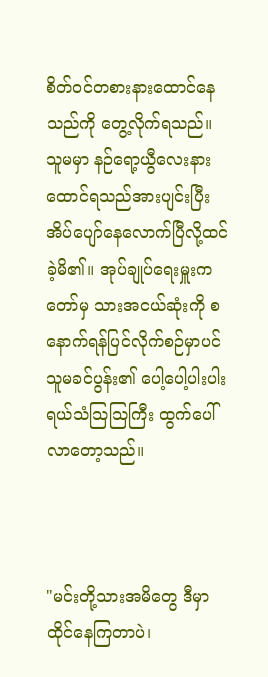စိတ်ဝင်တစားနားထောင်နေသည်ကို တွေ့လိုက်ရသည်။ သူမမှာ နဉ်ရော့ယွီလေးနားထောင်ရသည်အားပျင်းပြီး အိပ်ပျော်နေလောက်ပြီလို့ထင်ခဲ့မိ၏။ အုပ်ချုပ်ရေးမှူးကတော်မှ သားအငယ်ဆုံးကို စနောက်ရန်ပြင်လိုက်စဉ်မှာပင် သူမခင်ပွန်း၏ ပေါ့ပေါ့ပါးပါးရယ်သံသြသြကြီး ထွက်ပေါ်လာတော့သည်။



"မင်းတို့သားအမိတွေ ဒီမှာထိုင်နေကြတာပဲ၊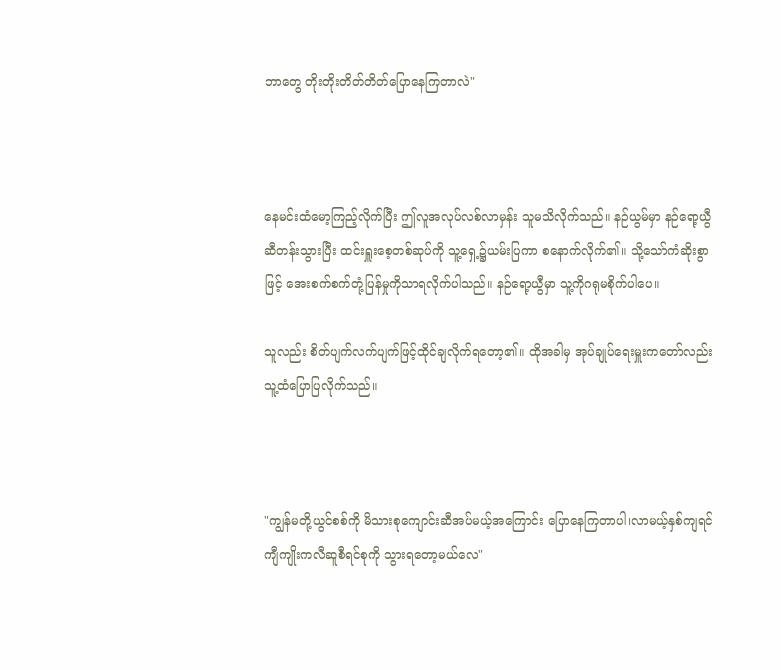ဘာတွေ တိုးတိုးတိတ်တိတ်ပြောနေကြတာလဲ"



နေမင်းထံမော့ကြည့်လိုက်ပြီး ဤလူအလုပ်လစ်လာမှန်း သူမသိလိုက်သည်။ နဉ်ယွမ်မှာ နဉ်ရော့ယွီဆီတန်းသွားပြီး ထင်းရှူးစေ့တစ်ဆုပ်ကို သူ့ရှေ့၌ယမ်းပြကာ စနောက်လိုက်၏။ သို့သော်ကံဆိုးစွာဖြင့် အေးစက်စက်တုံ့ပြန်မှုကိုသာရလိုက်ပါသည်။ နဉ်ရော့ယွီမှာ သူ့ကိုဂရုမစိုက်ပါပေ။

သူလည်း စိတ်ပျက်လက်ပျက်ဖြင့်ထိုင်ချလိုက်ရတော့၏။ ထိုအခါမှ အုပ်ချုပ်ရေးမှူးကတော်လည်း သူ့ထံပြောပြလိုက်သည်။



"ကျွန်မတို့ယွင်စစ်ကို မိသားစုကျောင်းဆီအပ်မယ့်အကြောင်း ပြောနေကြတာပါ၊လာမယ့်နှစ်ကျရင် ကျီကျိုးကလီဆူစီရင်စုကို သွားရတော့မယ်လေ"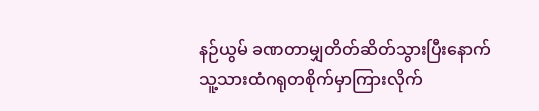နဉ်ယွမ် ခဏတာမျှတိတ်ဆိတ်သွားပြီးနောက် သူ့သားထံဂရုတစိုက်မှာကြားလိုက်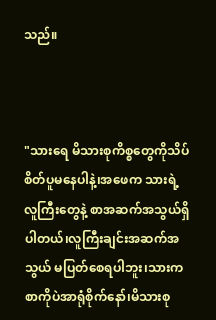သည်။



"သားရေ မိသားစုကိစ္စတွေကိုသိပ်စိတ်ပူမနေပါနဲ့၊အဖေက သားရဲ့လူကြီးတွေနဲ့ စာအဆက်အသွယ်ရှိပါတယ်၊လူကြီးချင်းအဆက်အသွယ် မပြတ်စေရပါဘူး၊သားက စာကိုပဲအာရုံစိုက်နော်၊မိသားစု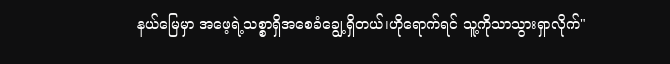နယ်မြေမှာ အဖေ့ရဲ့သစ္စာရှိအစေခံချွေ့ရှိတယ်၊ဟိုရောက်ရင် သူ့ကိုသာသွားရှာလိုက်"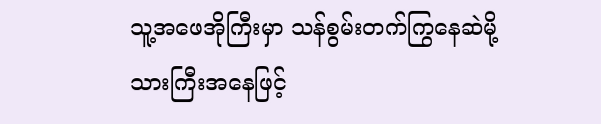သူ့အဖေအိုကြီးမှာ သန်စွမ်းတက်ကြွနေဆဲမို့ သားကြီးအနေဖြင့်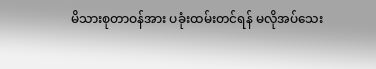မိသားစုတာဝန်အား ပခုံးထမ်းတင်ရန် မလိုအပ်သေး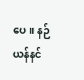ပေ။ နဉ်ယန်နင်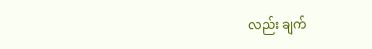လည်း ချက်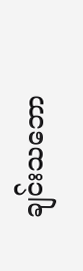ချင်းသဘော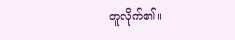တူလိုက်၏။